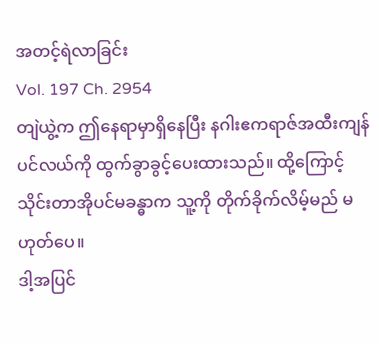အတင့်ရဲလာခြင်း
Vol. 197 Ch. 2954
တျဲယွဲ့က ဤနေရာမှာရှိနေပြီး နဂါးဧကရာဇ်အထီးကျန်ပင်လယ်ကို ထွက်ခွာခွင့်ပေးထားသည်။ ထို့ကြောင့် သိုင်းတာအိုပင်မခန္ဓာက သူ့ကို တိုက်ခိုက်လိမ့်မည် မဟုတ်ပေ။
ဒါ့အပြင်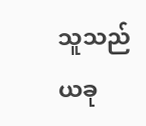သူသည် ယခု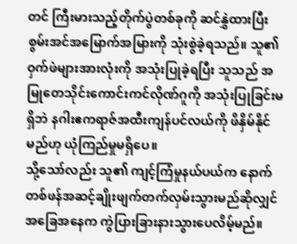တင် ကြီးမားသည့်တိုက်ပွဲတစ်ခုကို ဆင်နွှဲထားပြီး စွမ်းအင်အမြောက်အမြားကို သုံးစွဲခဲ့ရသည်။ သူ၏ ဝှက်ဖဲများအားလုံးကို အသုံးပြုခဲ့ရပြီး သူသည် အမြုတေသိုင်းကောင်းကင်လိုဏ်ဂူကို အသုံးပြုခြင်းမရှိဘဲ နဂါးဧကရာဇ်အထီးကျန်ပင်လယ်ကို ဖိနှိမ်နိုင်မည်ဟု ယုံကြည်မှုမရှိပေ။
သို့သော်လည်း သူ၏ ကျင့်ကြံမှုနယ်ပယ်က နောက်တစ်ဖန်အဆင့်ချိုးဖျက်တက်လှမ်းသွားမည်ဆိုလျှင် အခြေအနေက ကွဲပြားခြားနားသွားပေလိမ့်မည်။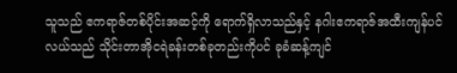သူသည် ဧကရာဇ်တစ်ပိုင်းအဆင့်ကို ရောက်ရှိလာသည်နှင့် နဂါးဧကရာဇ်အထီးကျန်ပင်လယ်သည် သိုင်းတာအိုငရဲခန်းတစ်ခုတည်းကိုပင် ခုခံဆန့်ကျင်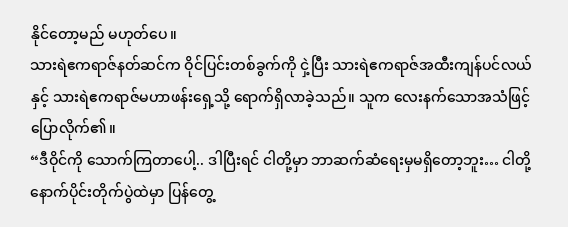နိုင်တော့မည် မဟုတ်ပေ။
သားရဲဧကရာဇ်နတ်ဆင်က ဝိုင်ပြင်းတစ်ခွက်ကို ငှဲ့ပြီး သားရဲဧကရာဇ်အထီးကျန်ပင်လယ်နှင့် သားရဲဧကရာဇ်မဟာဖန်းရှေ့သို့ ရောက်ရှိလာခဲ့သည်။ သူက လေးနက်သောအသံဖြင့် ပြောလိုက်၏။
“ဒီဝိုင်ကို သောက်ကြတာပေါ့.. ဒါပြီးရင် ငါတို့မှာ ဘာဆက်ဆံရေးမှမရှိတော့ဘူး… ငါတို့ နောက်ပိုင်းတိုက်ပွဲထဲမှာ ပြန်တွေ့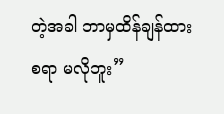တဲ့အခါ ဘာမှထိန်ချန်ထားစရာ မလိုဘူး”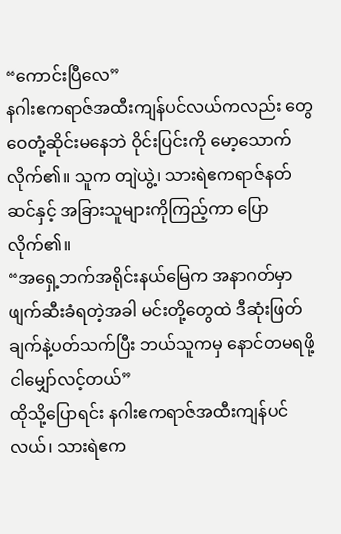“ကောင်းပြီလေ”
နဂါးဧကရာဇ်အထီးကျန်ပင်လယ်ကလည်း တွေဝေတုံ့ဆိုင်းမနေဘဲ ဝိုင်းပြင်းကို မော့သောက်လိုက်၏။ သူက တျဲယွဲ့၊ သားရဲဧကရာဇ်နတ်ဆင်နှင့် အခြားသူများကိုကြည့်ကာ ပြောလိုက်၏။
“အရှေ့ဘက်အရိုင်းနယ်မြေက အနာဂတ်မှာ ဖျက်ဆီးခံရတဲ့အခါ မင်းတို့တွေထဲ ဒီဆုံးဖြတ်ချက်နဲ့ပတ်သက်ပြီး ဘယ်သူကမှ နောင်တမရဖို့ ငါမျှော်လင့်တယ်”
ထိုသို့ပြောရင်း နဂါးဧကရာဇ်အထီးကျန်ပင်လယ်၊ သားရဲဧက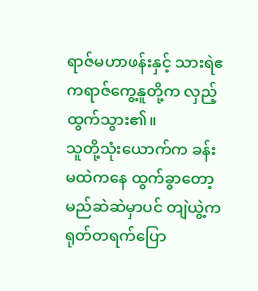ရာဇ်မဟာဖန်းနှင့် သားရဲဧကရာဇ်ကွေ့နူတို့က လှည့်ထွက်သွား၏။
သူတို့သုံးယောက်က ခန်းမထဲကနေ ထွက်ခွာတော့မည်ဆဲဆဲမှာပင် တျဲယွဲ့က ရုတ်တရက်ပြော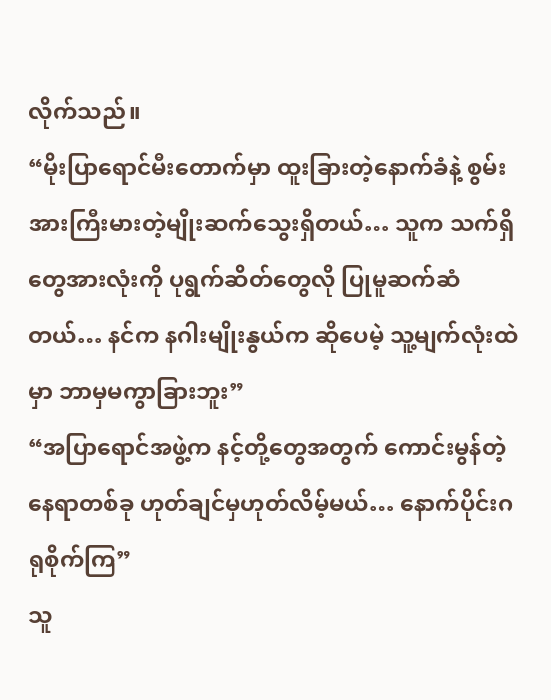လိုက်သည်။
“မိုးပြာရောင်မီးတောက်မှာ ထူးခြားတဲ့နောက်ခံနဲ့ စွမ်းအားကြီးမားတဲ့မျိုးဆက်သွေးရှိတယ်… သူက သက်ရှိတွေအားလုံးကို ပုရွက်ဆိတ်တွေလို ပြုမူဆက်ဆံတယ်… နင်က နဂါးမျိုးနွယ်က ဆိုပေမဲ့ သူ့မျက်လုံးထဲမှာ ဘာမှမကွာခြားဘူး”
“အပြာရောင်အဖွဲ့က နင့်တို့တွေအတွက် ကောင်းမွန်တဲ့နေရာတစ်ခု ဟုတ်ချင်မှဟုတ်လိမ့်မယ်… နောက်ပိုင်းဂရုစိုက်ကြ”
သူ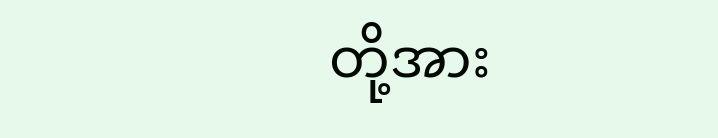တို့အား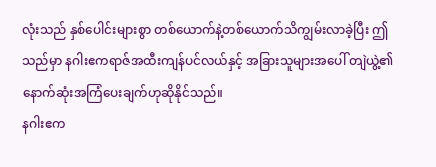လုံးသည် နှစ်ပေါင်းများစွာ တစ်ယောက်နဲ့တစ်ယောက်သိကျွမ်းလာခဲ့ပြီး ဤသည်မှာ နဂါးဧကရာဇ်အထီးကျန်ပင်လယ်နှင့် အခြားသူများအပေါ် တျဲယွဲ့၏ နောက်ဆုံးအကြံပေးချက်ဟုဆိုနိုင်သည်။
နဂါးဧက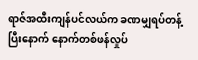ရာဇ်အထီးကျန်ပင်လယ်က ခဏမျှရပ်တန့်ပြီးနောက် နောက်တစ်ဖန်လှုပ်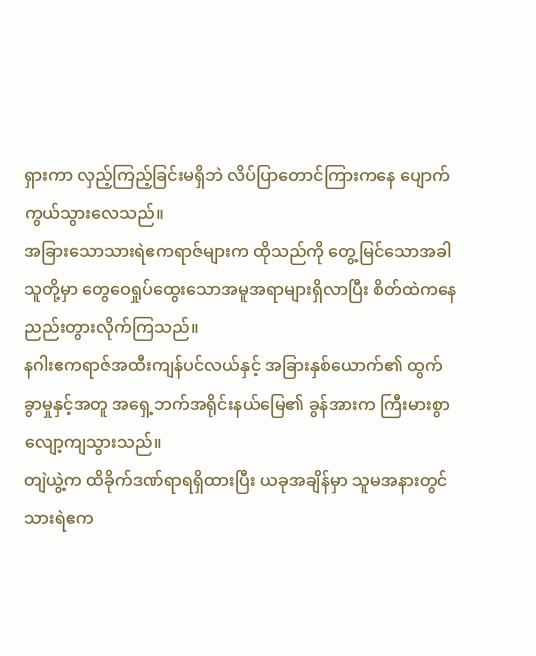ရှားကာ လှည့်ကြည့်ခြင်းမရှိဘဲ လိပ်ပြာတောင်ကြားကနေ ပျောက်ကွယ်သွားလေသည်။
အခြားသောသားရဲဧကရာဇ်များက ထိုသည်ကို တွေ့မြင်သောအခါ သူတို့မှာ တွေဝေရှုပ်ထွေးသောအမူအရာများရှိလာပြီး စိတ်ထဲကနေ ညည်းတွားလိုက်ကြသည်။
နဂါးဧကရာဇ်အထီးကျန်ပင်လယ်နှင့် အခြားနှစ်ယောက်၏ ထွက်ခွာမှုနှင့်အတူ အရှေ့ဘက်အရိုင်းနယ်မြေ၏ ခွန်အားက ကြီးမားစွာ လျော့ကျသွားသည်။
တျဲယွဲ့က ထိခိုက်ဒဏ်ရာရရှိထားပြီး ယခုအချိန်မှာ သူမအနားတွင် သားရဲဧက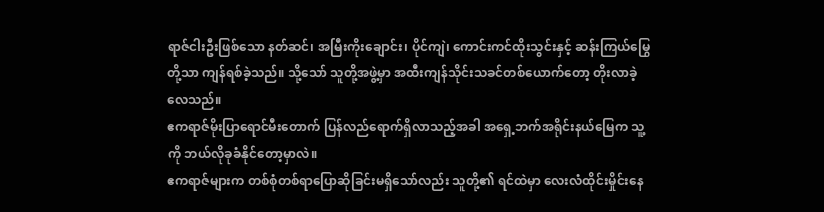ရာဇ်ငါးဦးဖြစ်သော နတ်ဆင်၊ အမြီးကိုးချောင်း၊ ပိုင်ကျဲ၊ ကောင်းကင်ထိုးသွင်းနှင့် ဆန်းကြယ်မြွေတို့သာ ကျန်ရစ်ခဲ့သည်။ သို့သော် သူတို့အဖွဲ့မှာ အထီးကျန်သိုင်းသခင်တစ်ယောက်တော့ တိုးလာခဲ့လေသည်။
ဧကရာဇ်မိုးပြာရောင်မီးတောက် ပြန်လည်ရောက်ရှိလာသည့်အခါ အရှေ့ဘက်အရိုင်းနယ်မြေက သူ့ကို ဘယ်လိုခုခံနိုင်တော့မှာလဲ။
ဧကရာဇ်များက တစ်စုံတစ်ရာပြောဆိုခြင်းမရှိသော်လည်း သူတို့၏ ရင်ထဲမှာ လေးလံထိုင်းမှိုင်းနေ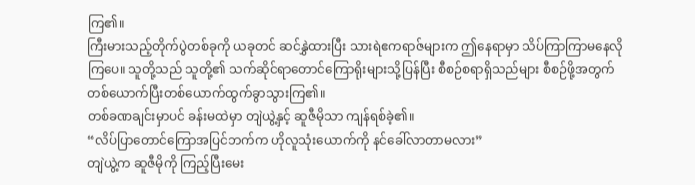ကြ၏။
ကြီးမားသည့်တိုက်ပွဲတစ်ခုကို ယခုတင် ဆင်နွှဲထားပြီး သားရဲဧကရာဇ်များက ဤနေရာမှာ သိပ်ကြာကြာမနေလိုကြပေ။ သူတို့သည် သူတို့၏ သက်ဆိုင်ရာတောင်ကြောရိုးများသို့ပြန်ပြီး စီစဉ်စရာရှိသည်များ စီစဉ်ဖို့အတွက် တစ်ယောက်ပြီးတစ်ယောက်ထွက်ခွာသွားကြ၏။
တစ်ခဏချင်းမှာပင် ခန်းမထဲမှာ တျဲယွဲ့နှင့် ဆူဇီမိုသာ ကျန်ရစ်ခဲ့၏။
“လိပ်ပြာတောင်ကြောအပြင်ဘက်က ဟိုလူသုံးယောက်ကို နင်ခေါ်လာတာမလား”
တျဲယွဲ့က ဆူဇီမိုကို ကြည့်ပြီးမေး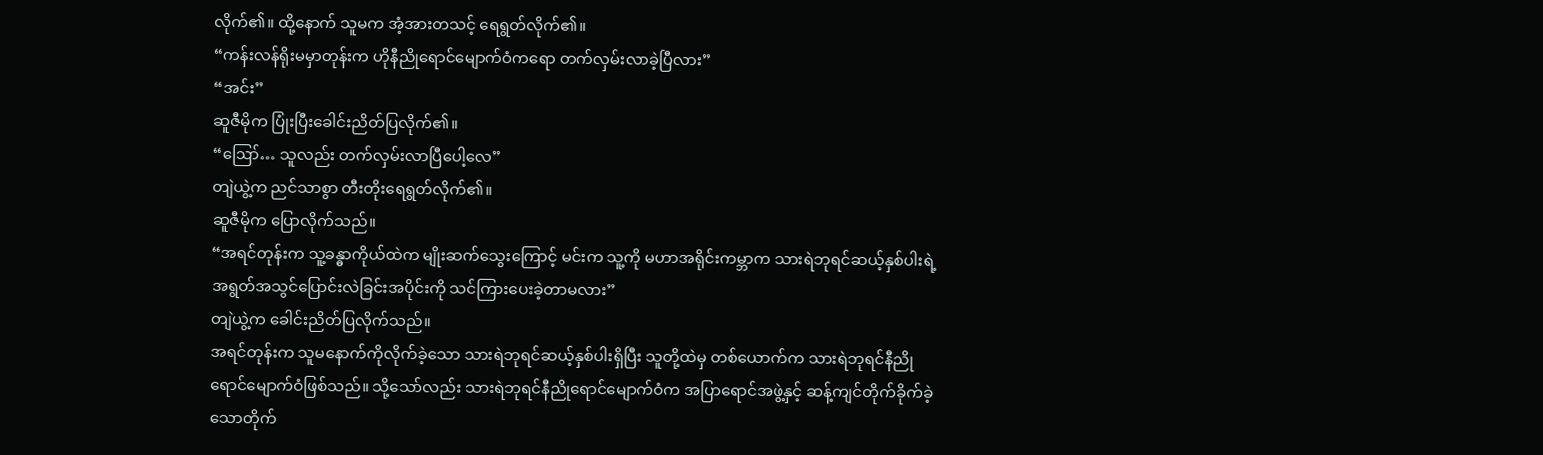လိုက်၏။ ထို့နောက် သူမက အံ့အားတသင့် ရေရွတ်လိုက်၏။
“ကန်းလန်ရိုးမမှာတုန်းက ဟိုနီညိုရောင်မျောက်ဝံကရော တက်လှမ်းလာခဲ့ပြီလား”
“အင်း”
ဆူဇီမိုက ပြုံးပြီးခေါင်းညိတ်ပြလိုက်၏။
“ဪ… သူလည်း တက်လှမ်းလာပြီပေါ့လေ”
တျဲယွဲ့က ညင်သာစွာ တီးတိုးရေရွတ်လိုက်၏။
ဆူဇီမိုက ပြောလိုက်သည်။
“အရင်တုန်းက သူ့ခန္ဓာကိုယ်ထဲက မျိုးဆက်သွေးကြောင့် မင်းက သူ့ကို မဟာအရိုင်းကမ္ဘာက သားရဲဘုရင်ဆယ့်နှစ်ပါးရဲ့ အရွတ်အသွင်ပြောင်းလဲခြင်းအပိုင်းကို သင်ကြားပေးခဲ့တာမလား”
တျဲယွဲ့က ခေါင်းညိတ်ပြလိုက်သည်။
အရင်တုန်းက သူမနောက်ကိုလိုက်ခဲ့သော သားရဲဘုရင်ဆယ့်နှစ်ပါးရှိပြီး သူတို့ထဲမှ တစ်ယောက်က သားရဲဘုရင်နီညိုရောင်မျောက်ဝံဖြစ်သည်။ သို့သော်လည်း သားရဲဘုရင်နီညိုရောင်မျောက်ဝံက အပြာရောင်အဖွဲ့နှင့် ဆန့်ကျင်တိုက်ခိုက်ခဲ့သောတိုက်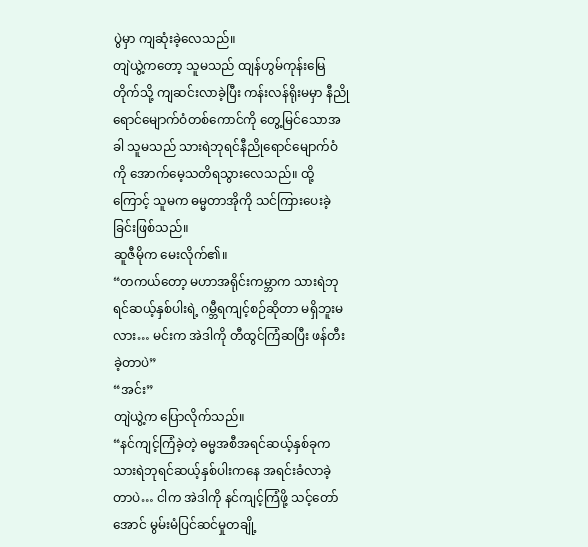ပွဲမှာ ကျဆုံးခဲ့လေသည်။
တျဲယွဲ့ကတော့ သူမသည် ထျန်ဟွမ်ကုန်းမြေတိုက်သို့ ကျဆင်းလာခဲ့ပြီး ကန်းလန်ရိုးမမှာ နီညိုရောင်မျောက်ဝံတစ်ကောင်ကို တွေ့မြင်သောအခါ သူမသည် သားရဲဘုရင်နီညိုရောင်မျောက်ဝံကို အောက်မေ့သတိရသွားလေသည်။ ထို့ကြောင့် သူမက ဓမ္မတာအိုကို သင်ကြားပေးခဲ့ခြင်းဖြစ်သည်။
ဆူဇီမိုက မေးလိုက်၏။
“တကယ်တော့ မဟာအရိုင်းကမ္ဘာက သားရဲဘုရင်ဆယ့်နှစ်ပါးရဲ့ ဂမ္ဘီရကျင့်စဉ်ဆိုတာ မရှိဘူးမလား… မင်းက အဲဒါကို တီထွင်ကြံဆပြီး ဖန်တီးခဲ့တာပဲ”
“အင်း”
တျဲယွဲ့က ပြောလိုက်သည်။
“နင်ကျင့်ကြံခဲ့တဲ့ ဓမ္မအစီအရင်ဆယ့်နှစ်ခုက သားရဲဘုရင်ဆယ့်နှစ်ပါးကနေ အရင်းခံလာခဲ့တာပဲ… ငါက အဲဒါကို နင်ကျင့်ကြံဖို့ သင့်တော်အောင် မွမ်းမံပြင်ဆင်မှုတချို့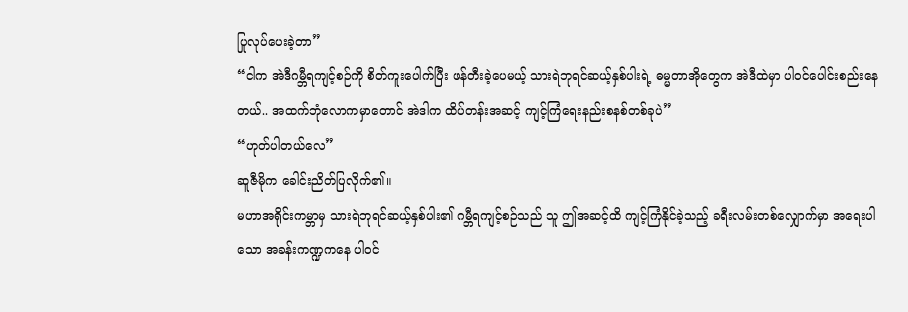ပြုလုပ်ပေးခဲ့တာ”
“ငါက အဲဒီဂမ္ဘီရကျင့်စဉ်ကို စိတ်ကူးပေါက်ပြီး ဖန်တီးခဲ့ပေမယ့် သားရဲဘုရင်ဆယ့်နှစ်ပါးရဲ့ ဓမ္မတာအိုတွေက အဲဒီထဲမှာ ပါဝင်ပေါင်းစည်းနေတယ်.. အထက်ဘုံလောကမှာတောင် အဲဒါက ထိပ်တန်းအဆင့် ကျင့်ကြံရေးနည်းစနစ်တစ်ခုပဲ”
“ဟုတ်ပါတယ်လေ”
ဆူဇီမိုက ခေါင်းညိတ်ပြလိုက်၏။
မဟာအရိုင်းကမ္ဘာမှ သားရဲဘုရင်ဆယ့်နှစ်ပါး၏ ဂမ္ဘီရကျင့်စဉ်သည် သူ ဤအဆင့်ထိ ကျင့်ကြံနိုင်ခဲ့သည့် ခရီးလမ်းတစ်လျှောက်မှာ အရေးပါသော အခန်းကဏ္ဍကနေ ပါဝင်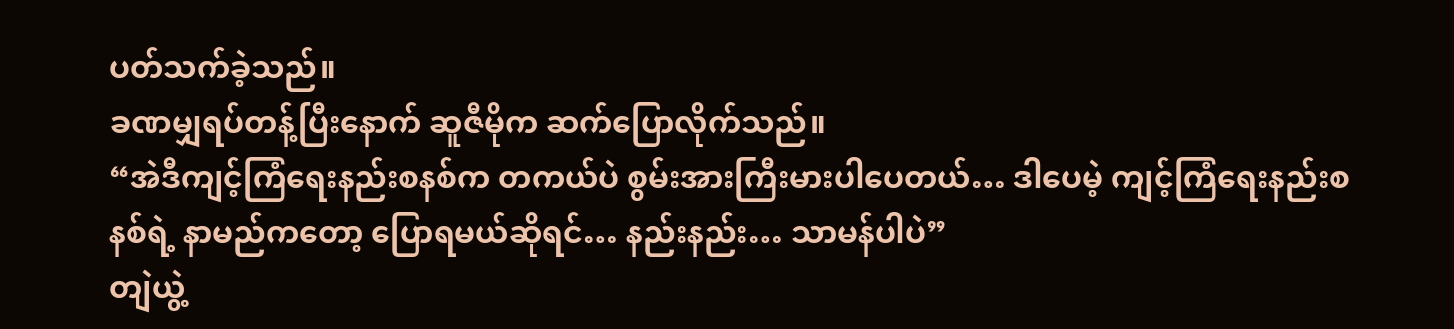ပတ်သက်ခဲ့သည်။
ခဏမျှရပ်တန့်ပြီးနောက် ဆူဇီမိုက ဆက်ပြောလိုက်သည်။
“အဲဒီကျင့်ကြံရေးနည်းစနစ်က တကယ်ပဲ စွမ်းအားကြီးမားပါပေတယ်… ဒါပေမဲ့ ကျင့်ကြံရေးနည်းစနစ်ရဲ့ နာမည်ကတော့ ပြောရမယ်ဆိုရင်… နည်းနည်း… သာမန်ပါပဲ”
တျဲယွဲ့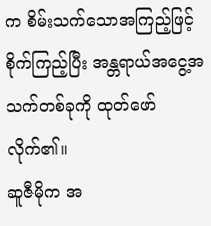က စိမ်းသက်သောအကြည့်ဖြင့် စိုက်ကြည့်ပြီး အန္တရာယ်အငွေ့အသက်တစ်ခုကို ထုတ်ဖော်လိုက်၏။
ဆူဇီမိုက အ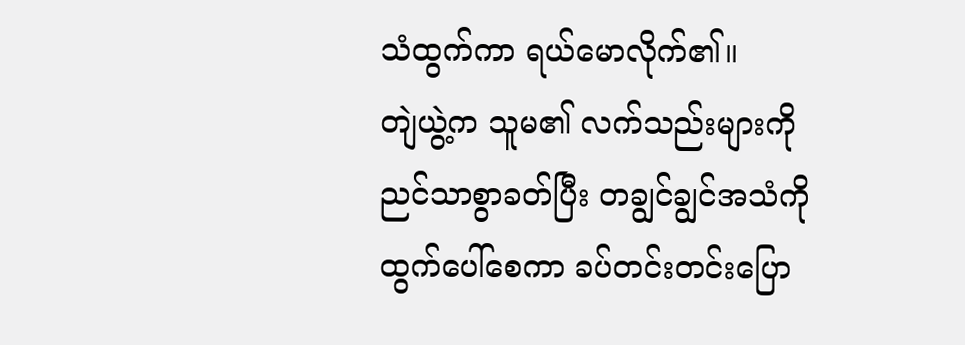သံထွက်ကာ ရယ်မောလိုက်၏။
တျဲယွဲ့က သူမ၏ လက်သည်းများကို ညင်သာစွာခတ်ပြီး တချွင်ချွင်အသံကို ထွက်ပေါ်စေကာ ခပ်တင်းတင်းပြော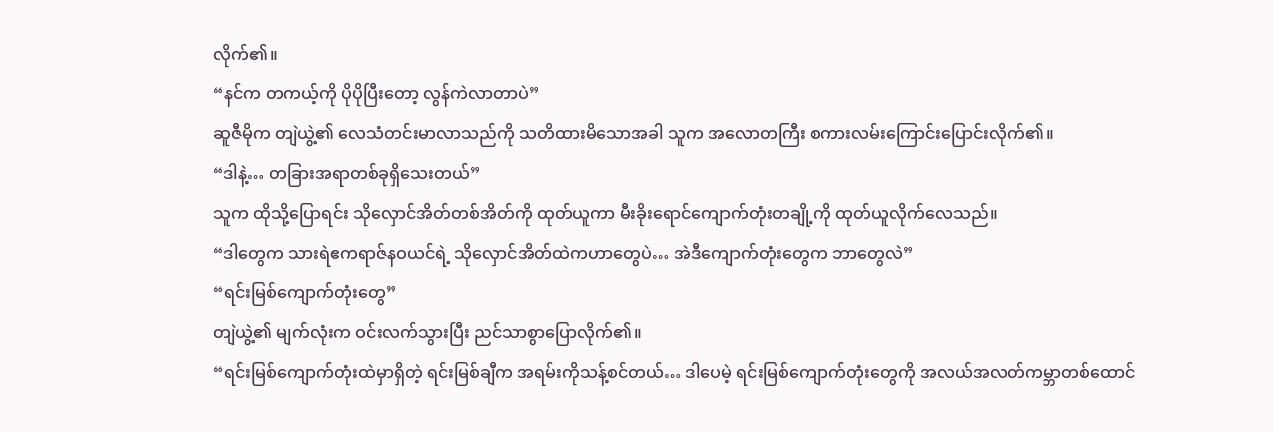လိုက်၏။
“နင်က တကယ့်ကို ပိုပိုပြီးတော့ လွန်ကဲလာတာပဲ”
ဆူဇီမိုက တျဲယွဲ့၏ လေသံတင်းမာလာသည်ကို သတိထားမိသောအခါ သူက အလောတကြီး စကားလမ်းကြောင်းပြောင်းလိုက်၏။
“ဒါနဲ့… တခြားအရာတစ်ခုရှိသေးတယ်”
သူက ထိုသို့ပြောရင်း သိုလှောင်အိတ်တစ်အိတ်ကို ထုတ်ယူကာ မီးခိုးရောင်ကျောက်တုံးတချို့ကို ထုတ်ယူလိုက်လေသည်။
“ဒါတွေက သားရဲဧကရာဇ်နဝယင်ရဲ့ သိုလှောင်အိတ်ထဲကဟာတွေပဲ… အဲဒီကျောက်တုံးတွေက ဘာတွေလဲ”
“ရင်းမြစ်ကျောက်တုံးတွေ”
တျဲယွဲ့၏ မျက်လုံးက ဝင်းလက်သွားပြီး ညင်သာစွာပြောလိုက်၏။
“ရင်းမြစ်ကျောက်တုံးထဲမှာရှိတဲ့ ရင်းမြစ်ချီက အရမ်းကိုသန့်စင်တယ်… ဒါပေမဲ့ ရင်းမြစ်ကျောက်တုံးတွေကို အလယ်အလတ်ကမ္ဘာတစ်ထောင်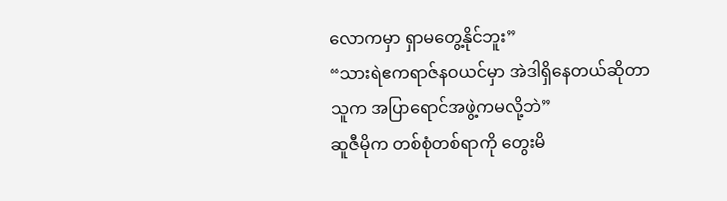လောကမှာ ရှာမတွေ့နိုင်ဘူး”
“သားရဲဧကရာဇ်နဝယင်မှာ အဲဒါရှိနေတယ်ဆိုတာ သူက အပြာရောင်အဖွဲ့ကမလို့ဘဲ”
ဆူဇီမိုက တစ်စုံတစ်ရာကို တွေးမိ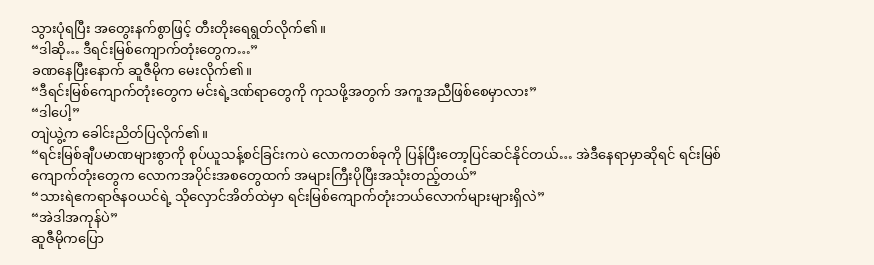သွားပုံရပြီး အတွေးနက်စွာဖြင့် တီးတိုးရေရွတ်လိုက်၏။
“ဒါဆို… ဒီရင်းမြစ်ကျောက်တုံးတွေက…”
ခဏနေပြီးနောက် ဆူဇီမိုက မေးလိုက်၏။
“ဒီရင်းမြစ်ကျောက်တုံးတွေက မင်းရဲ့ဒဏ်ရာတွေကို ကုသဖို့အတွက် အကူအညီဖြစ်စေမှာလား”
“ဒါပေါ့”
တျဲယွဲ့က ခေါင်းညိတ်ပြလိုက်၏။
“ရင်းမြစ်ချီပမာဏများစွာကို စုပ်ယူသန့်စင်ခြင်းကပဲ လောကတစ်ခုကို ပြန်ပြီးတော့ပြင်ဆင်နိုင်တယ်… အဲဒီနေရာမှာဆိုရင် ရင်းမြစ်ကျောက်တုံးတွေက လောကအပိုင်းအစတွေထက် အများကြီးပိုပြီးအသုံးတည့်တယ်”
“သားရဲဧကရာဇ်နဝယင်ရဲ့ သိုလှောင်အိတ်ထဲမှာ ရင်းမြစ်ကျောက်တုံးဘယ်လောက်များများရှိလဲ”
“အဲဒါအကုန်ပဲ”
ဆူဇီမိုကပြော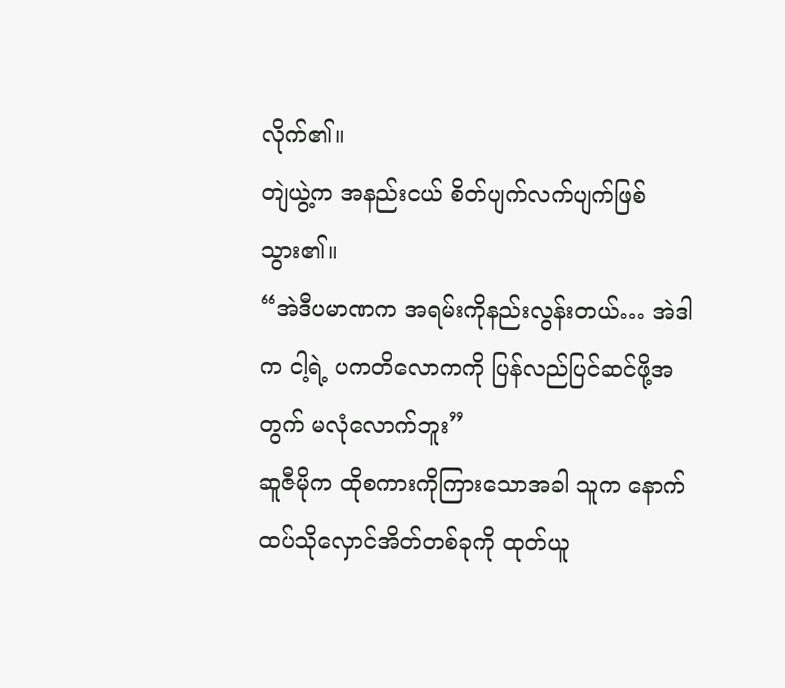လိုက်၏။
တျဲယွဲ့က အနည်းငယ် စိတ်ပျက်လက်ပျက်ဖြစ်သွား၏။
“အဲဒီပမာဏက အရမ်းကိုနည်းလွန်းတယ်… အဲဒါက ငါ့ရဲ့ ပကတိလောကကို ပြန်လည်ပြင်ဆင်ဖို့အတွက် မလုံလောက်ဘူး”
ဆူဇီမိုက ထိုစကားကိုကြားသောအခါ သူက နောက်ထပ်သိုလှောင်အိတ်တစ်ခုကို ထုတ်ယူ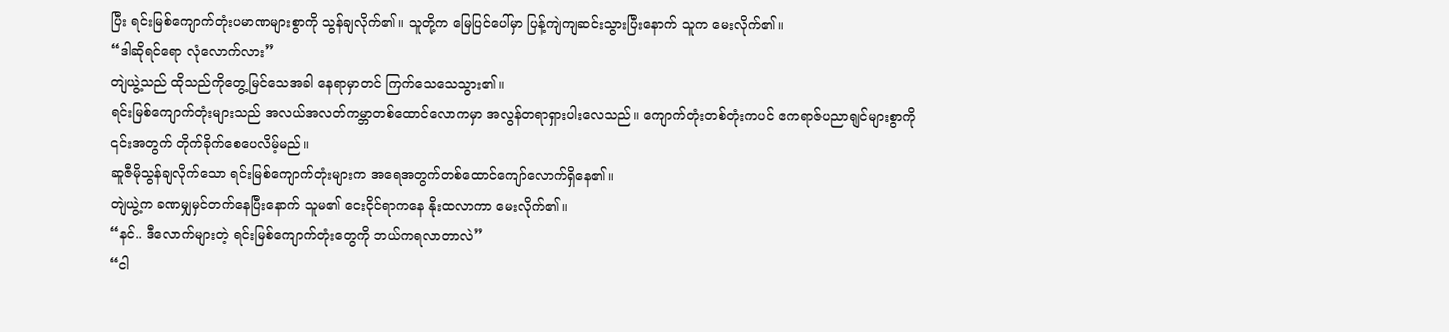ပြီး ရင်းမြစ်ကျောက်တုံးပမာဏများစွာကို သွန်ချလိုက်၏။ သူတို့က မြေပြင်ပေါ်မှာ ပြန့်ကျဲကျဆင်းသွားပြီးနောက် သူက မေးလိုက်၏။
“ဒါဆိုရင်ရော လုံလောက်လား”
တျဲယွဲ့သည် ထိုသည်ကိုတွေ့မြင်သေအခါ နေရာမှာတင် ကြက်သေသေသွား၏။
ရင်းမြစ်ကျောက်တုံးများသည် အလယ်အလတ်ကမ္ဘာတစ်ထောင်လောကမှာ အလွန်တရာရှားပါးလေသည်။ ကျောက်တုံးတစ်တုံးကပင် ဧကရာဇ်ပညာရျင်များစွာကို ၎င်းအတွက် တိုက်ခိုက်စေပေလိမ့်မည်။
ဆူဇီမိုသွန်ချလိုက်သော ရင်းမြစ်ကျောက်တုံးများက အရေအတွက်တစ်ထောင်ကျော်လောက်ရှိနေ၏။
တျဲယွဲ့က ခဏမျှမှင်တက်နေပြီးနောက် သူမ၏ ငေးငိုင်ရာကနေ နိုးထလာကာ မေးလိုက်၏။
“နင်.. ဒီလောက်များတဲ့ ရင်းမြစ်ကျောက်တုံးတွေကို ဘယ်ကရလာတာလဲ”
“ငါ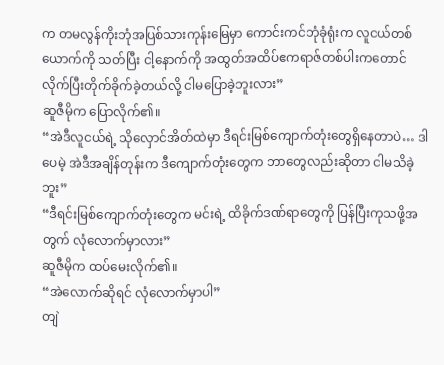က တမလွန်ကိုးဘုံအပြစ်သားကုန်းမြေမှာ ကောင်းကင်ဘုံခုံရုံးက လူငယ်တစ်ယောက်ကို သတ်ပြီး ငါ့နောက်ကို အထွတ်အထိပ်ဧကရာဇ်တစ်ပါးကတောင် လိုက်ပြီးတိုက်ခိုက်ခဲ့တယ်လို့ ငါမပြောခဲ့ဘူးလား”
ဆူဇီမိုက ပြောလိုက်၏။
“အဲဒီလူငယ်ရဲ့ သိုလှောင်အိတ်ထဲမှာ ဒီရင်းမြစ်ကျောက်တုံးတွေရှိနေတာပဲ… ဒါပေမဲ့ အဲဒီအချိန်တုန်းက ဒီကျောက်တုံးတွေက ဘာတွေလည်းဆိုတာ ငါမသိခဲ့ဘူး”
“ဒီရင်းမြစ်ကျောက်တုံးတွေက မင်းရဲ့ ထိခိုက်ဒဏ်ရာတွေကို ပြန်ပြီးကုသဖို့အတွက် လုံလောက်မှာလား”
ဆူဇီမိုက ထပ်မေးလိုက်၏။
“အဲလောက်ဆိုရင် လုံလောက်မှာပါ”
တျဲ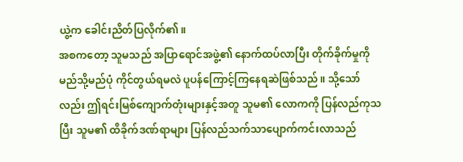ယွဲ့က ခေါင်းညိတ်ပြလိုက်၏။
အစကတော့ သူမသည် အပြာရောင်အဖွဲ့၏ နောက်ထပ်လာပြီး တိုက်ခိုက်မှုကို မည်သို့မည်ပုံ ကိုင်တွယ်ရမလဲ ပူပန်ကြောင့်ကြနေရဆဲဖြစ်သည်။ သို့သော်လည်း ဤရင်းမြစ်ကျောက်တုံးများနှင့်အတူ သူမ၏ လောကကို ပြန်လည်ကုသပြီး သူမ၏ ထိခိုက်ဒဏ်ရာများ ပြန်လည်သက်သာပျောက်ကင်းလာသည်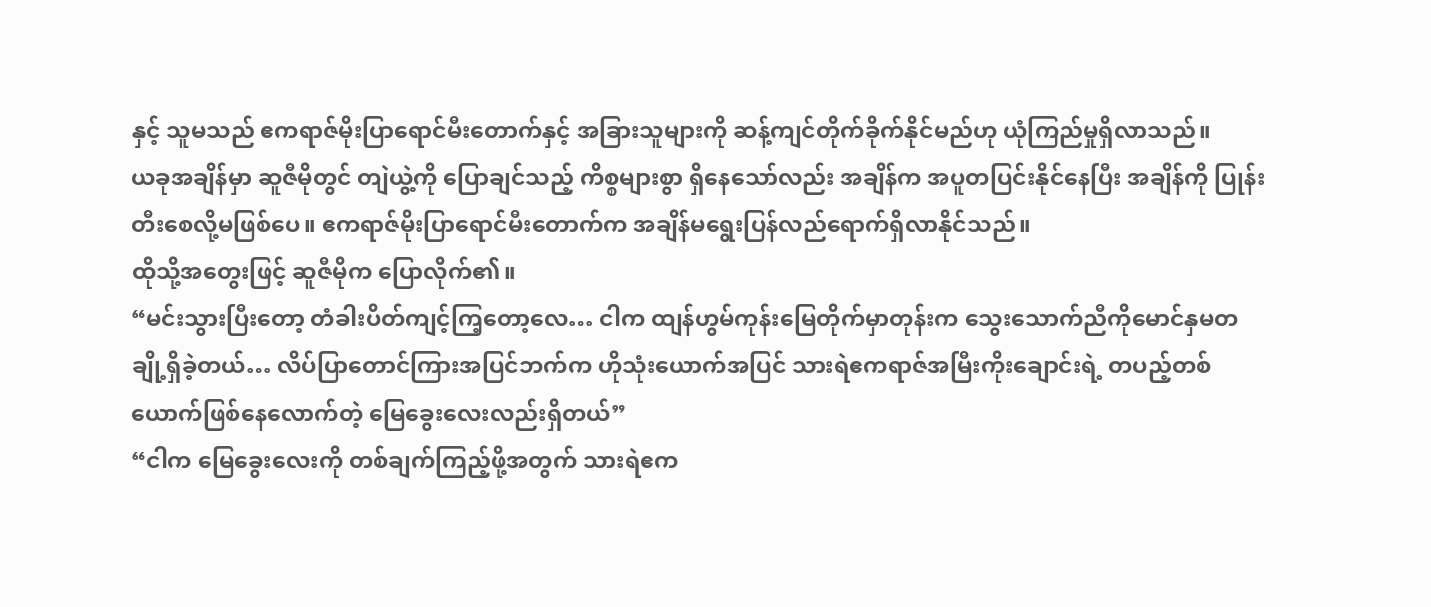နှင့် သူမသည် ဧကရာဇ်မိုးပြာရောင်မီးတောက်နှင့် အခြားသူများကို ဆန့်ကျင်တိုက်ခိုက်နိုင်မည်ဟု ယုံကြည်မှုရှိလာသည်။
ယခုအချိန်မှာ ဆူဇီမိုတွင် တျဲယွဲ့ကို ပြောချင်သည့် ကိစ္စများစွာ ရှိနေသော်လည်း အချိန်က အပူတပြင်းနိုင်နေပြီး အချိန်ကို ပြုန်းတီးစေလို့မဖြစ်ပေ။ ဧကရာဇ်မိုးပြာရောင်မီးတောက်က အချိန်မရွေးပြန်လည်ရောက်ရှိလာနိုင်သည်။
ထိုသို့အတွေးဖြင့် ဆူဇီမိုက ပြောလိုက်၏။
“မင်းသွားပြီးတော့ တံခါးပိတ်ကျင့်ကြ့တော့လေ… ငါက ထျန်ဟွမ်ကုန်းမြေတိုက်မှာတုန်းက သွေးသောက်ညီကိုမောင်နှမတချို့ရှိခဲ့တယ်… လိပ်ပြာတောင်ကြားအပြင်ဘက်က ဟိုသုံးယောက်အပြင် သားရဲဧကရာဇ်အမြီးကိုးချောင်းရဲ့ တပည့်တစ်ယောက်ဖြစ်နေလောက်တဲ့ မြေခွေးလေးလည်းရှိတယ်”
“ငါက မြေခွေးလေးကို တစ်ချက်ကြည့်ဖို့အတွက် သားရဲဧက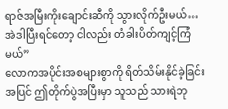ရာဇ်အမြီးကိုးချောင်းဆီကို သွားလိုက်ဦးမယ်… အဲဒါပြီးရင်တော့ ငါလည်း တံခါးပိတ်ကျင့်ကြံမယ်”
လောကအပိုင်းအစများစွာကို ရိတ်သိမ်းနိုင်ခဲ့ခြင်းအပြင် ဤတိုက်ပွဲအပြီးမှာ သူသည် သားရဲဘု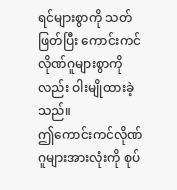ရင်များစွာကို သတ်ဖြတ်ပြီး ကောင်းကင်လိုဏ်ဂူများစွာကိုလည်း ဝါးမျိုထားခဲ့သည်။
ဤကောင်းကင်လိုဏ်ဂူများအားလုံးကို စုပ်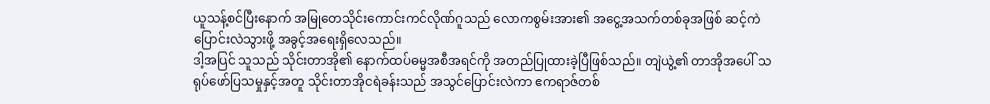ယူသန့်စင်ပြီးနောက် အမြုတေသိုင်းကောင်းကင်လိုဏ်ဂူသည် လောကစွမ်းအား၏ အငွေ့အသက်တစ်ခုအဖြစ် ဆင့်ကဲပြောင်းလဲသွားဖို့ အခွင့်အရေးရှိလေသည်။
ဒါ့အပြင် သူသည် သိုင်းတာအို၏ နောက်ထပ်ဓမ္မအစီအရင်ကို အတည်ပြုထားခဲ့ပြီဖြစ်သည်။ တျဲယွဲ့၏ တာအိုအပေါ် သရုပ်ဖော်ပြသမှုနှင့်အတူ သိုင်းတာအိုငရဲခန်းသည် အသွင်ပြောင်းလဲကာ ဧကရာဇ်တစ်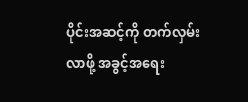ပိုင်းအဆင့်ကို တက်လှမ်းလာဖို့ အခွင့်အရေး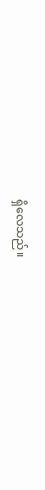ရှိလေသည်။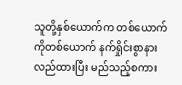သူတို့နှစ်ယောက်က တစ်ယောက်ကိုတစ်ယောက် နက်ရှိုင်းစွာနားလည်ထားပြီး မည်သည့်စကား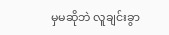မှမဆိုဘဲ လူချင်းခွာ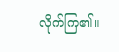လိုက်ကြ၏။